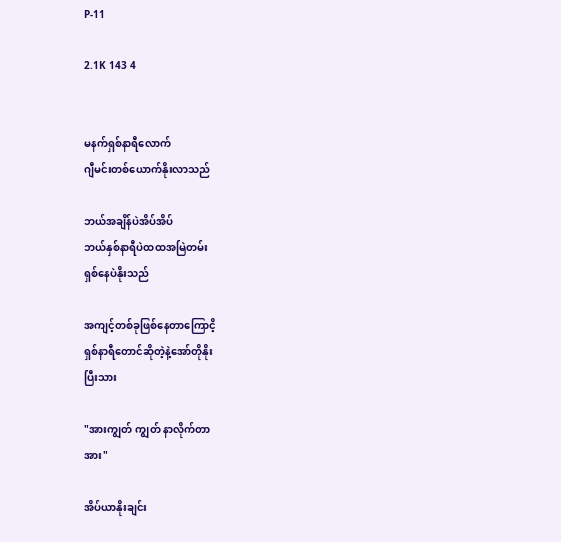P-11

2.1K 143 4


မနက်ရှစ်နာရီလောက်
ဂျီမင်းတစ်ယောက်နိုးလာသည်

ဘယ်အချိန်ပဲအိပ်အိပ်
ဘယ်နှစ်နာရီပဲထထအမြဲတမ်း
ရှစ်နေပဲနိုးသည်

အကျင့်တစ်ခုဖြစ်နေတာကြောငိ့
ရှစ်နာရီတောင်ဆိုတဲ့နဲ့အော်တိုနိုး
ပြီးသား

"အားကျွတ် ကျွတ် နာလိုက်တာ
အား"

အိပ်ယာနိုးချင်း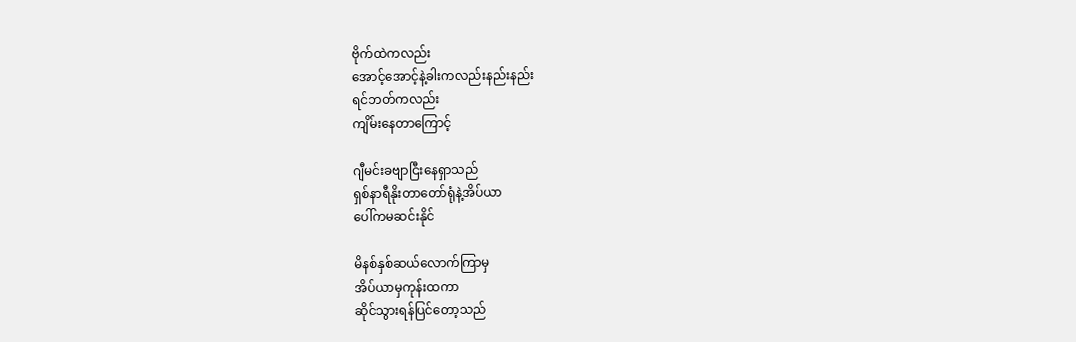ဗိုက်ထဲကလည်း
အောင့်အောင့်နဲ့ခါးကလည်းနည်းနည်း
ရင်ဘတ်ကလည်း
ကျိမ်းနေတာကြောင့်

ဂျီမင်းခဗျာငြီးနေရှာသည်
ရှစ်နာရီနိုးတာတော်ရုံနဲ့အိပ်ယာ
ပေါ်ကမဆင်းနိုင်

မိနစ်နှစ်ဆယ်လောက်ကြာမှ
အိပ်ယာမှကုန်းထကာ
ဆိုင်သွားရန်ပြင်‌တော့သည်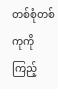တစ်စုံတစ်ကုကိုကြည့်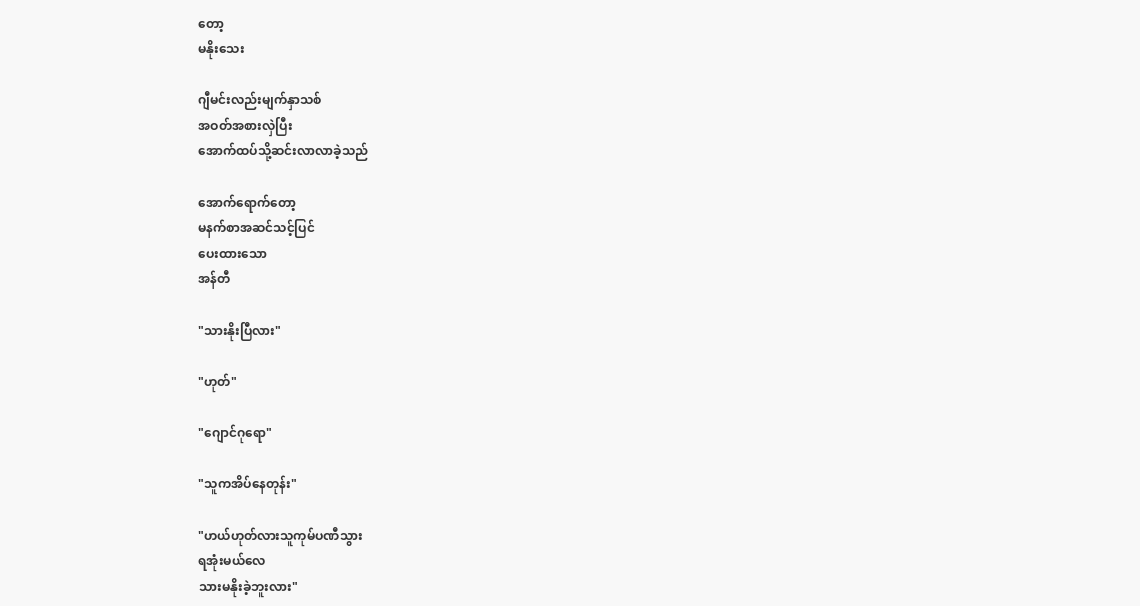တော့
မနိုး‌သေး

ဂျီမင်းလည်းမျက်နှာသစ်
အဝတ်အစားလှဲပြီး
အောက်ထပ်သို့ဆင်းလာလာခဲ့သည်

အောက်ရောက်တော့
မနက်စာအဆင်သင့်ပြင်
ပေးထားသော
အန်တီ

"သားနိုးပြီလား"

"ဟုတ်"

"ဂျောင်ဂုရော"

"သူကအိပ်နေတုန်း"

"ဟယ်ဟုတ်လားသူကုမ်ပဏီသွား
ရအုံးမယ်လေ
သားမနိုးခဲ့ဘူးလား"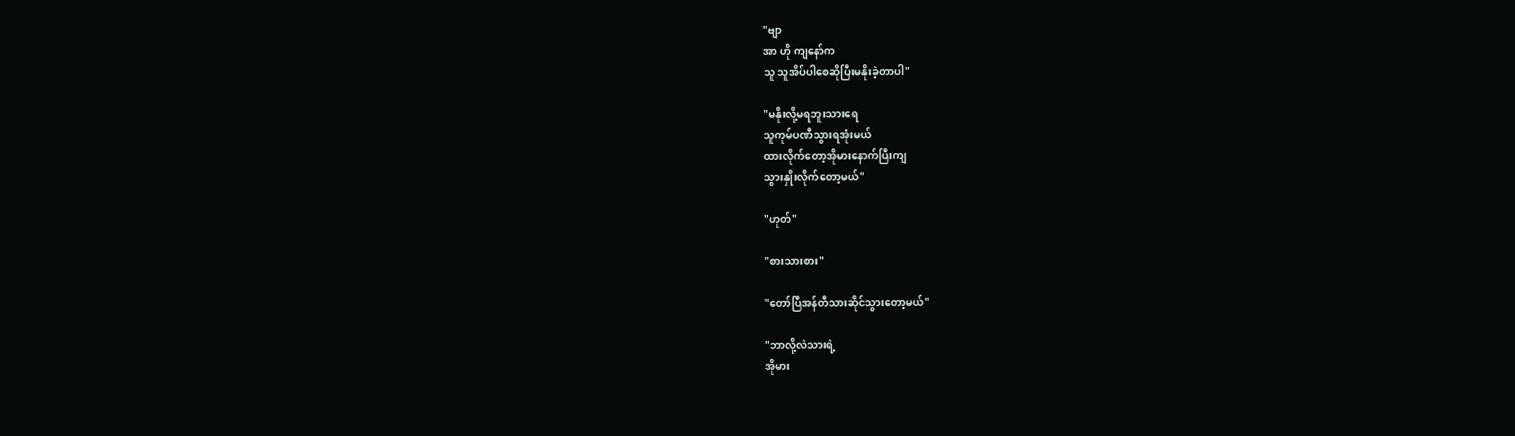"ဗျာ
အာ ဟို ကျနော်က
သူ သူအိပ်ပါစေဆိုပြီးမနိုးခဲ့တာပါ"

"မနိုးလို့မရဘူးသားရေ
သူကုမ်ပဏီသွားရအုံးမယ်
ထားလိုက်တော့အိုမားနောက်ပြီးကျ
သွားနှိုးလိုက်တော့မယ်"

"ဟုတ်"

"စားသားစား"

"တော်ပြီအန်တီသားဆိုင်သွားတော့မယ်"

"ဘာလို့လဲသားရဲ့
အိုမား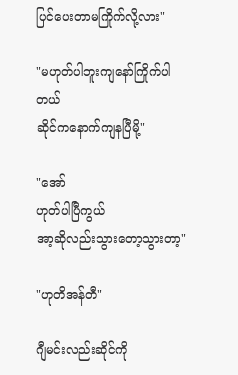ပြင်ပေးတာမကြိုက်လို့လား"

"မဟုတ်ပါဘူးကျနော်ကြိုက်ပါတယ်
ဆိုင်ကနောက်ကျနပြီမို့"

"အော်
ဟုတ်ပါပြီကွယ်
အာ့ဆိုလည်းသွားတော့သွားတာ့"

"ဟုတိအန်တီ"

ဂျီမင်းလည်းဆိုင်ကို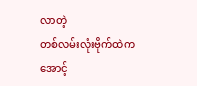လာတဲ့
တစ်လမ်းလုံးဗိုက်ထဲက
အောင့်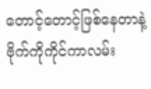တောင့်တောင့်ဖြစ်နေတာနဲ့
ဗိုက်ကိုကိုင်ကာလမ်း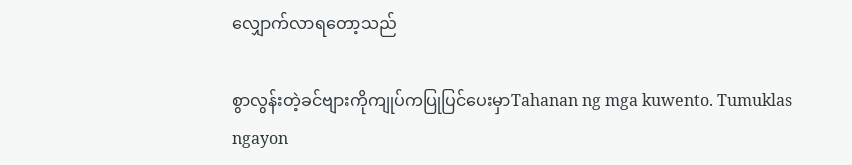လျှောက်လာရတော့သည်

စွာလွန်းတဲ့ခင်ဗျားကိုကျုပ်ကပြုပြင်ပေးမှာTahanan ng mga kuwento. Tumuklas ngayon